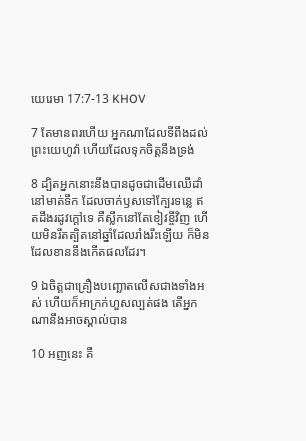យេរេមា 17:7-13 KHOV

7 តែមានពរហើយ អ្នកណាដែលទីពឹងដល់ព្រះ‌យេហូវ៉ា ហើយដែលទុកចិត្តនឹងទ្រង់

8 ដ្បិតអ្នកនោះនឹងបានដូចជាដើមឈើដាំនៅមាត់ទឹក ដែលចាក់ឫសទៅក្បែរទន្លេ ឥតដឹងរដូវក្តៅទេ គឺស្លឹកនៅតែខៀវខ្ចីវិញ ហើយមិនរឹតត្បិតនៅឆ្នាំដែលរាំង‌រឹះឡើយ ក៏មិនដែលខាននឹងកើតផលដែរ។

9 ឯចិត្តជាគ្រឿងបញ្ឆោតលើសជាងទាំងអស់ ហើយក៏អាក្រក់ហួសល្បត់ផង តើអ្នកណានឹងអាចស្គាល់បាន

10 អញនេះ គឺ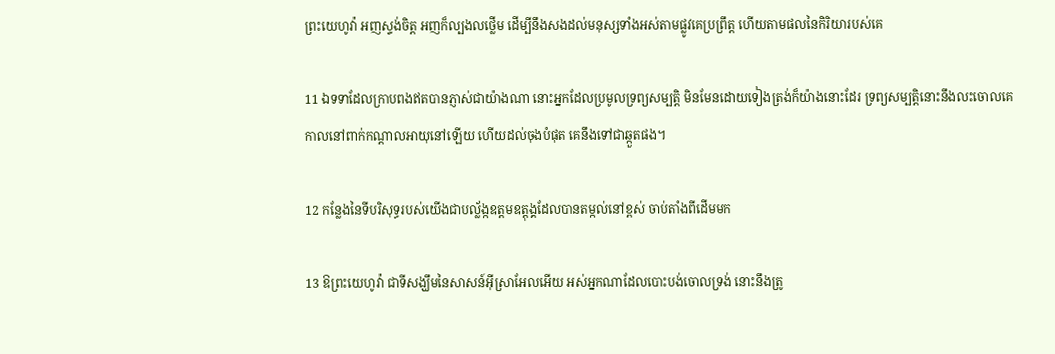ព្រះ‌យេហូវ៉ា អញស្ទង់ចិត្ត អញក៏ល្បងលថ្លើម ដើម្បីនឹងសងដល់មនុស្សទាំងអស់តាមផ្លូវគេប្រព្រឹត្ត ហើយតាមផលនៃកិរិយារបស់គេ

11 ឯទទាដែលក្រាបពងឥតបានភ្ញាស់ជាយ៉ាងណា នោះអ្នកដែលប្រមូលទ្រព្យសម្បត្តិ មិនមែនដោយទៀងត្រង់ក៏យ៉ាងនោះដែរ ទ្រព្យសម្បត្តិនោះនឹងលះចោលគេ កាលនៅពាក់កណ្តាលអាយុនៅឡើយ ហើយដល់ចុងបំផុត គេនឹងទៅជាឆ្កួតផង។

12 កន្លែងនៃទីបរិសុទ្ធរបស់យើងជាបល្ល័ង្កឧត្ដម‌ឧត្ដុង្គដែលបានតម្កល់នៅខ្ពស់ ចាប់តាំងពីដើមមក

13 ឱព្រះ‌យេហូវ៉ា ជាទីសង្ឃឹមនៃសាសន៍អ៊ីស្រា‌អែលអើយ អស់អ្នកណាដែលបោះ‌បង់ចោលទ្រង់ នោះនឹងត្រូ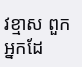វខ្មាស ពួកអ្នកដែ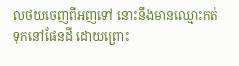លថយចេញពីអញទៅ នោះនឹងមានឈ្មោះកត់ទុកនៅផែនដី ដោយព្រោះ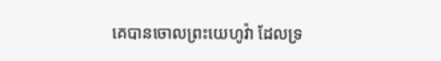គេបានចោលព្រះ‌យេហូវ៉ា ដែលទ្រ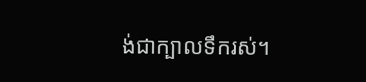ង់ជាក្បាលទឹករស់។